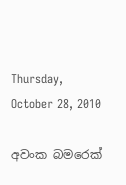Thursday, October 28, 2010

අවංක බමරෙක්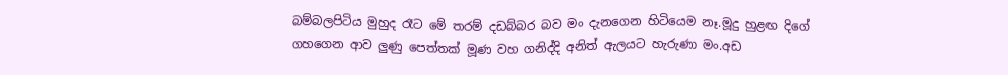බම්බලපිටිය මුහුද රෑට මේ තරම් දඩබ්බර බව මං දැනගෙන හිටියෙම නෑ.මූදු හුළඟ දිගේ ගහගෙන ආව ලුණු පෙත්තක් මූණ වහ ගනිද්දි අනිත් ඇලයට හැරුණා මං.අඩ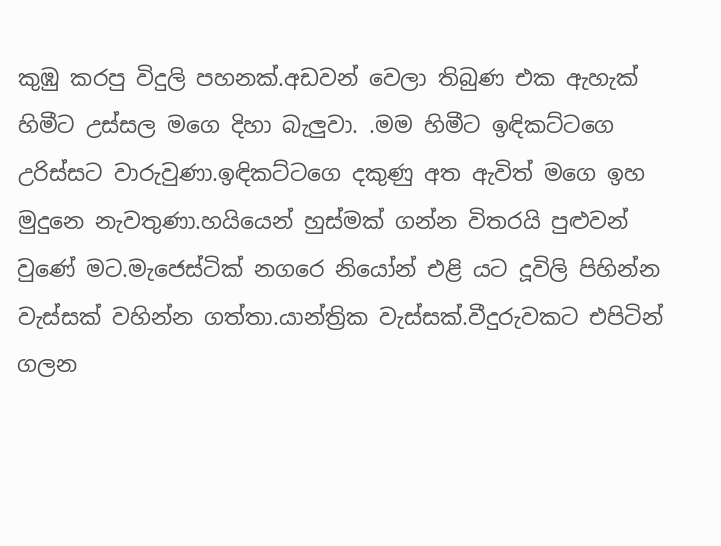කුඹු කරපු විදුලි පහනක්.අඩවන් වෙලා තිබුණ එක ඇහැක් හිමීට උස්සල මගෙ දිහා බැලුවා. .මම හිමීට ඉඳිකට්ටගෙ උරිස්සට වාරුවුණා.ඉඳිකට්ටගෙ දකුණු අත ඇවිත් මගෙ ඉහ මුදුනෙ නැවතුණා.හයියෙන් හුස්මක් ගන්න විතරයි පුළුවන් වුණේ මට.මැජෙස්ටික් නගරෙ නියෝන් එළි යට දූවිලි පිහින්න වැස්සක් වහින්න ගත්තා.යාන්ත්‍රික වැස්සක්.වීදුරුවකට එපිටින් ගලන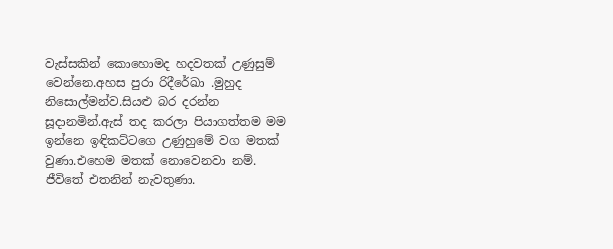වැස්සකින් කොහොමද හදවතක් උණුසුම් වෙන්නෙ.අහස පුරා රිදීරේඛා .මුහුද නිසොල්මන්ව.සියළු බර දරන්න සූදානමින්.ඇස් තද කරලා පියාගත්තම මම ඉන්නෙ ඉඳිකට්ටගෙ උණුහුමේ වග මතක් වුණා.එහෙම මතක් නොවෙනවා නම්.
ජීවිතේ එතනින් නැවතුණා.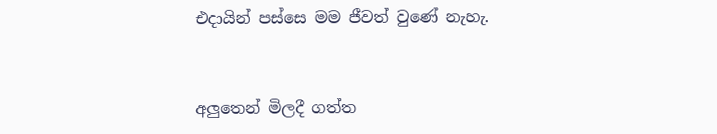එදායින් පස්සෙ මම ජීවත් වුණේ නැහැ.


අලුතෙන් මිලදී ගත්ත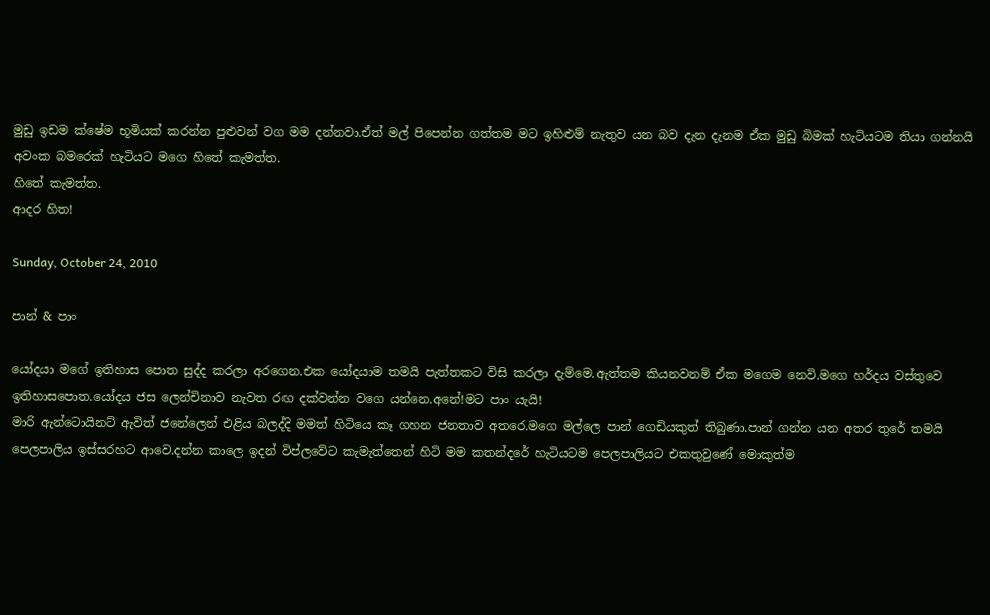මුඩු ඉඩම ක්ෂේම භූමියක් කරන්න පුළුවන් වග මම දන්නවා.ඒත් මල් පිපෙන්න ගත්තම මට ඉහිළුම් නැතුව යන බව දැන දැනම ඒක මුඩු බිමක් හැටියටම තියා ගන්නයි අවංක බමරෙක් හැටියට මගෙ හිතේ කැමත්ත.
හිතේ කැමත්ත.
ආදර හිත!

Sunday, October 24, 2010

පාන් & පාං

යෝදයා මගේ ඉතිහාස පොත සුද්ද කරලා අරගෙන.එක යෝදයාම තමයි පැත්තකට විසි කරලා දැම්මෙ.ඇත්තම කියනවනම් ඒක මගෙම නෙවි.මගෙ හර්දය වස්තුවෙ ඉතිහාසපොත.යෝදය ජස ලෙන්චිනාව නැවත රඟ දක්වන්න වගෙ යන්නෙ.අනේ!මට පාං යැයි!
මාරි ඇන්ටොයිනට් ඇවිත් ජනේලෙන් එළිය බලද්දි මමත් හිටියෙ කෑ ගහන ජනතාව අතරෙ.මගෙ මල්ලෙ පාන් ගෙඩියකුත් තිබුණා.පාන් ගන්න යන අතර තුරේ තමයි පෙලපාලිය ඉස්සරහට ආවෙ.දන්න කාලෙ ඉදන් විප්ලවේට කැමැත්තෙන් හිටි මම කතන්දරේ හැටියටම පෙලපාලියට එකතුවුණේ මොකුත්ම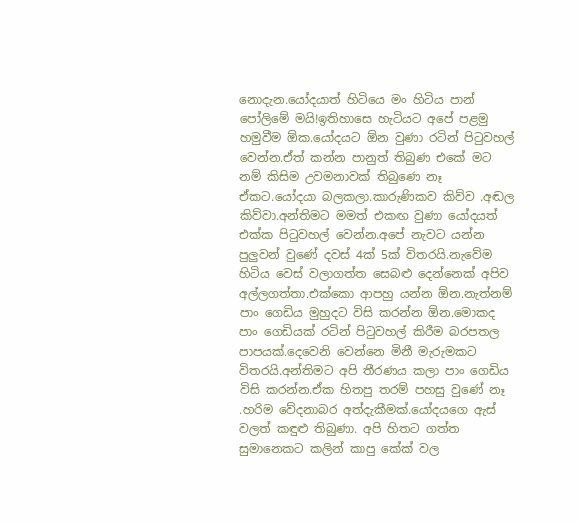නොදැන.යෝදයාත් හිටියෙ මං හිටිය පාන් පෝලිමේ මයි!ඉතිහාසෙ හැටියට අපේ පළමු හමුවීම ඕක.යෝදයට ඕන වුණා රටින් පිටුවහල් වෙන්න.ඒත් කන්න පානුත් තිබුණ එකේ මට නම් කිසිම උවමනාවක් තිබුණෙ නෑ ඒකට.යෝදයා බලකලා.කාරුණිකව කිව්ව .අඬල කිව්වා.අන්තිමට මමත් එකඟ වුණා යෝදයත් එක්ක පිටුවහල් වෙන්න.අපේ නැවට යන්න පුලුවන් වුණේ දවස් 4ක් 5ක් විතරයි.නැවේම හිටිය වෙස් වලාගත්ත සෙබළු දෙන්නෙක් අපිව අල්ලගත්තා.එක්කො ආපහු යන්න ඕන.නැත්නම් පාං ගෙඩිය මුහුදට විසි කරන්න ඕන.මොකද පාං ගෙඩියක් රටින් පිටුවහල් කිරීම බරපතල පාපයක්.දෙවෙනි වෙන්නෙ මිනී මැරුමකට විතරයි.අන්තිමට අපි තීරණය කලා පාං ගෙඩිය විසි කරන්න.ඒක හිතපු තරම් පහසු වුණේ නෑ .හරිම වේදනාබර අත්දැකීමක්.යෝදයගෙ ඇස් වලත් කඳුළු තිබුණා. අපි හිතට ගත්ත සුමානෙකට කලින් කාපු කේක් වල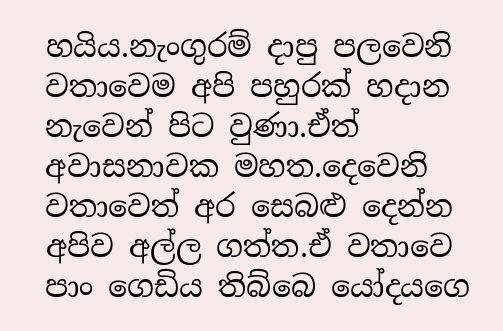හයිය.නැංගුරම් දාපු පලවෙනි වතාවෙම අපි පහුරක් හදාන නැවෙන් පිට වුණා.ඒත් අවාසනාවක මහත.දෙවෙනි වතාවෙත් අර සෙබළු දෙන්න අපිව අල්ල ගත්ත.ඒ වතාවෙ පාං ගෙඩිය තිබ්බෙ යෝදයගෙ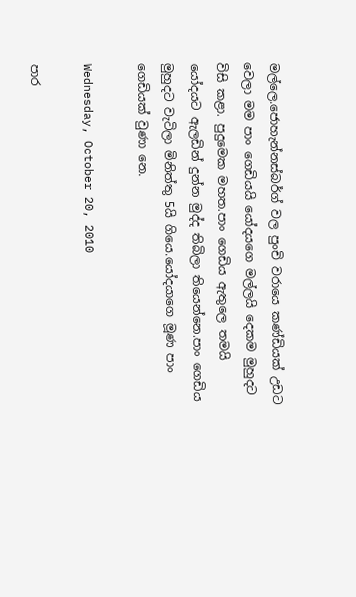මල්ලෙ.ජොහැන්නස්බර්ග් වල පුංචි වරායෙ කණ්ඩියක් උඩට වෙලා මම පාං ගෙඩියයි යෝදයගෙ මල්ලයි දෙකම මුහුදට විසි කළා. පුදුමෙක මහත.පාං ගෙඩිය ඇතුලෙ තමයි යෝදයට ඇලඩින් දුන්න මුද්ද තිබිලා තියෙන්නෙ.පාං ගෙඩිය මුහුදට වැටිලා මිනිත්තු 5යි ගියෙ.යෝදයාගෙ මූණ පාං ගෙඩියක් වුණා නෙ.

Wednesday, October 20, 2010

පාර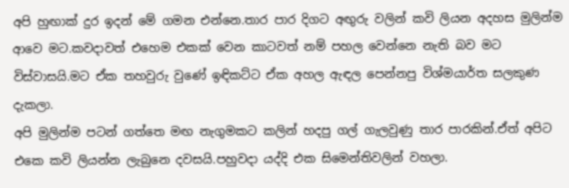අපි හුඟාක් දුර ඉදන් මේ ගමන එන්නෙ.තාර පාර දිගට අඟුරු වලින් කවි ලියන අදහස මුලින්ම ආවෙ මට.කවදාවත් එහෙම එකක් වෙන කාටවත් නම් පහල වෙන්නෙ නැති බව මට විස්වාසයි.මට ඒක තහවුරු වුණේ ඉඳිකට්ට ඒක අහල ඇඳල පෙන්නපු විශ්මයාර්ත සලකුණ දැකලා.
අපි මුලින්ම පටන් ගත්තෙ මඟ නැගුමකට කලින් හදපු ගල් ගැලවුණු තාර පාරකින්.ඒත් අපිට එකෙ කවි ලියන්න ලැබුනෙ දවසයි.පහුවදා යද්දි එක සිමෙන්තිවලින් වහලා.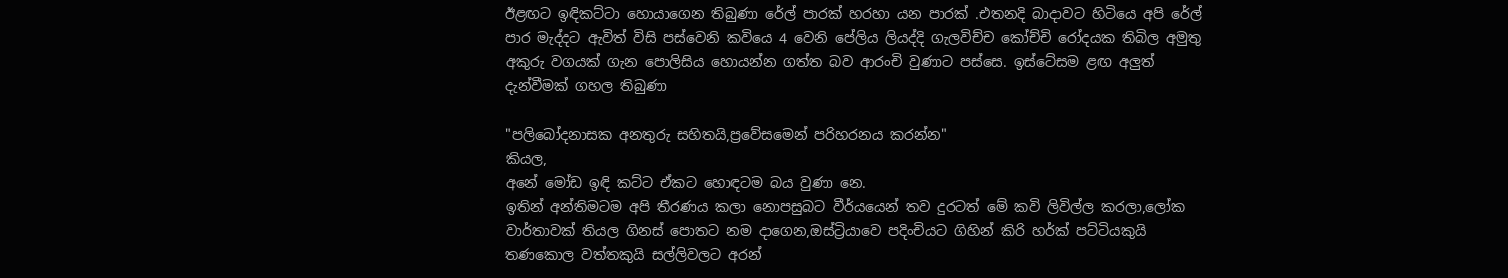ඊළඟට ඉඳිකට්ටා හොයාගෙන තිබුණා රේල් පාරක් හරහා යන පාරක් .එතනදි බාදාවට හිටියෙ අපි රේල් පාර මැද්දට ඇවිත් විසි පස්වෙනි කවියෙ 4 වෙනි පේලිය ලියද්දි ගැලවිච්ච කෝච්චි රෝදයක තිබිල අමුතු අකුරු වගයක් ගැන පොලිසිය හොයන්න ගත්ත බව ආරංචි වුණාට පස්සෙ. ඉස්ටේසම ළඟ අලුත් දැන්වීමක් ගහල තිබුණා

"පලිබෝදනාසක අනතුරු සහිතයි,ප්‍රවේසමෙන් පරිහරනය කරන්න"
කියල,
අනේ මෝඩ ඉඳි කට්ට ඒකට හොඳටම බය වුණා නෙ.
ඉතින් අන්තිමටම අපි තීරණය කලා නොපසුබට වීර්යයෙන් තව දුරටත් මේ කවි ලිවිල්ල කරලා,ලෝක වාර්තාවක් තියල ගිනස් පොතට නම දාගෙන,ඔස්ට්‍රියාවෙ පදිංචියට ගිහින් කිරි හර්ක් පට්ටියකුයි තණකොල වත්තකුයි සල්ලිවලට අරන්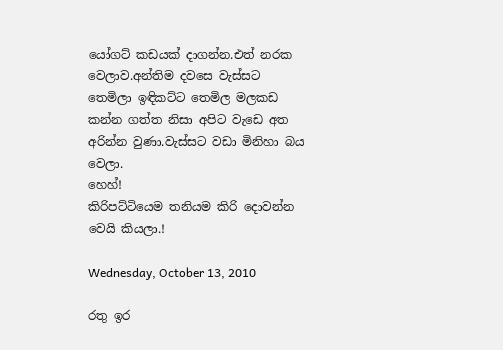යෝගට් කඩයක් දාගන්න.එත් නරක වෙලාව.අන්තිම දවසෙ වැස්සට තෙමිලා ඉඳිකට්ට තෙමිල මලකඩ කන්න ගත්ත නිසා අපිට වැඩෙ අත අරින්න වුණා.වැස්සට වඩා මිනිහා බය වෙලා.
හෙහ්!
කිරිපට්ටියෙම තනියම කිරි දොවන්න වෙයි කියලා.!

Wednesday, October 13, 2010

රතු ඉර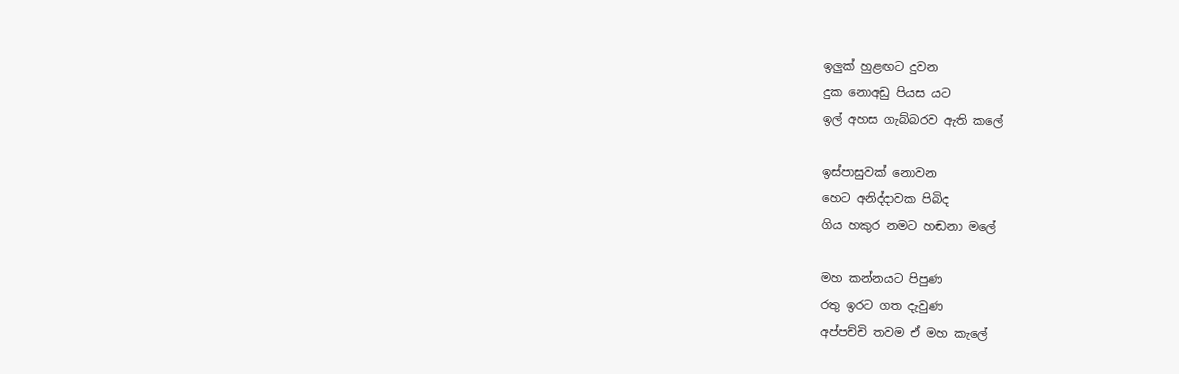ඉලුක් හුළඟට දුවන
දුක නොඅඩු පියස යට
ඉල් අහස ගැබ්බරව ඇති කලේ

ඉස්පාසුවක් නොවන
හෙට අනිද්දාවක පිබිද
ගිය හකුර නමට හඬනා මලේ

මහ කන්නයට පිපුණ
රතු ඉරට ගත දැවුණ
අප්පච්චි තවම ඒ මහ කැලේ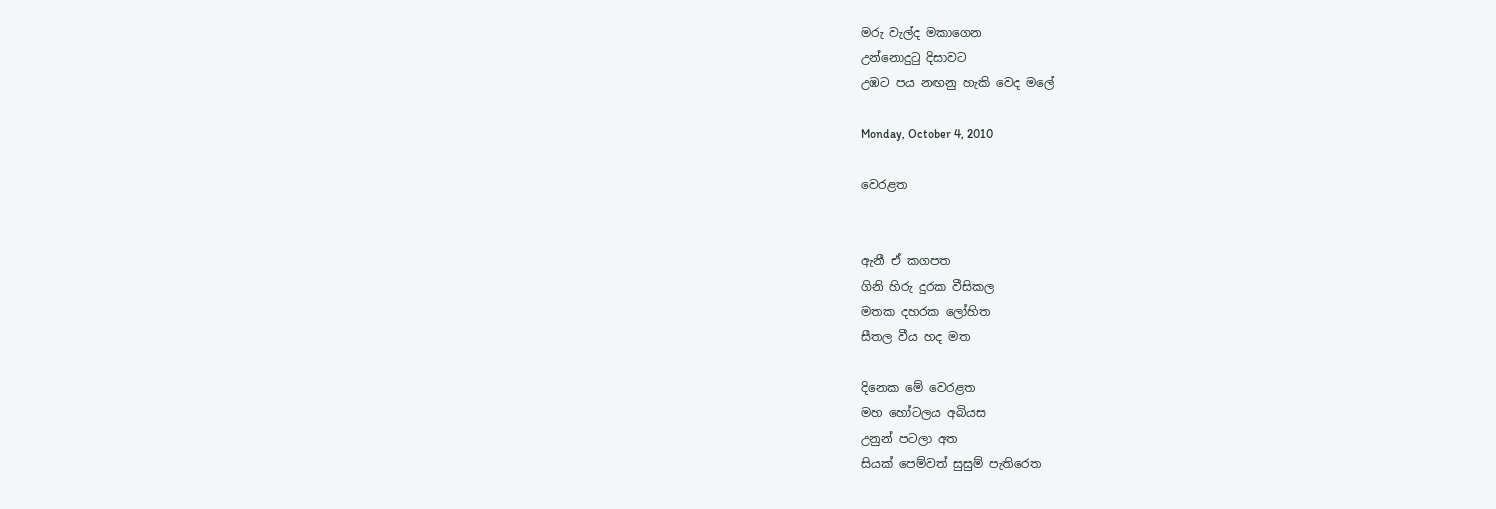මරු වැල්ද මකාගෙන
උන්නොදුටු දිසාවට
උඹට පය නඟනු හැකි වෙද මලේ

Monday, October 4, 2010

වෙරළත


ඇනී ඒ කගපත
ගිනි හිරු දුරක වීසිකල
මතක දහරක ලෝහිත
සීතල වීය හද මත

දිනෙක මේ වෙරළත
මහ හෝටලය අබියස
උනුන් පටලා අත
සියක් පෙම්වත් සුසුම් පැතිරෙත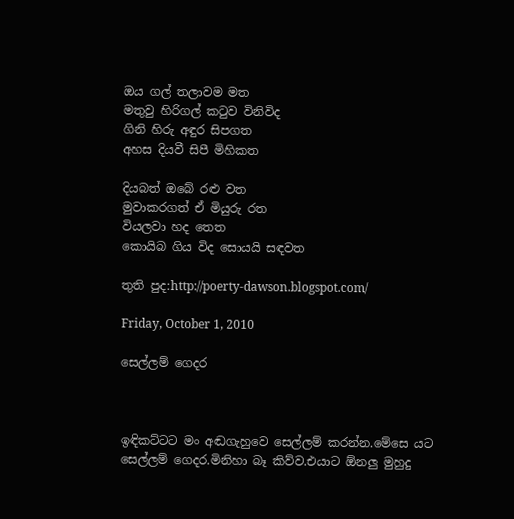ඔය ගල් තලාවම මත
මතුවු හිරිගල් කටුව විනිවිද
ගිනි හිරු අඳුර සිපගත
අහස දියවී සිපී මිහිකත

දියබත් ඔබේ රළු වත
මුවාකරගත් ඒ මියුරු රත
වියලවා හද තෙත
කොයිබ ගිය විද සොයයි සඳවත

තුති පුද:http://poerty-dawson.blogspot.com/

Friday, October 1, 2010

සෙල්ලම් ගෙදර



ඉඳිකට්ටට මං අඬගැහුවෙ සෙල්ලම් කරන්න.මේසෙ යට සෙල්ලම් ගෙදර.මිනිහා බෑ කිව්ව.එයාට ඕනලු මුහුදු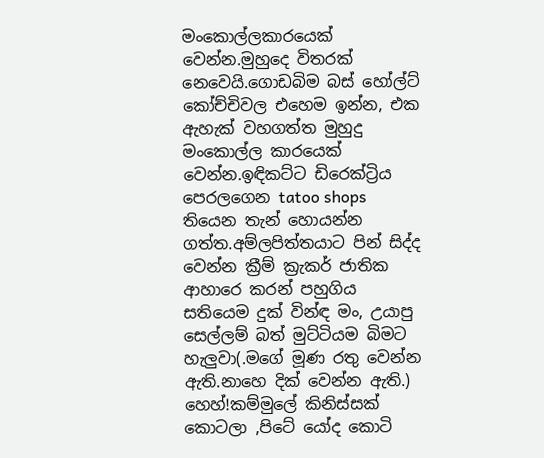මංකොල්ලකාරයෙක් වෙන්න.මුහුදෙ විතරක් නෙවෙයි.ගොඩබිම බස් හෝල්ට් කෝච්චිවල එහෙම ඉන්න, එක ඇහැක් වහගත්ත මුහුදු මංකොල්ල කාරයෙක් වෙන්න.ඉඳිකට්ට ඩිරෙක්ට්‍රිය පෙරලගෙන tatoo shops තියෙන තැන් හොයන්න ගත්ත.අම්ලපිත්තයාට පින් සිද්ද වෙන්න ක්‍රීම් ක්‍රැකර් ජාතික ආහාරෙ කරන් පහුගිය සතියෙම දුක් වින්ඳ මං, උයාපු සෙල්ලම් බත් මුට්ටියම බිමට හැලුවා(.මගේ මූණ රතු වෙන්න ඇති.නාහෙ දික් වෙන්න ඇති.)
හෙහ්!කම්මුලේ කිනිස්සක් කොටලා ,පිටේ යෝද කොටි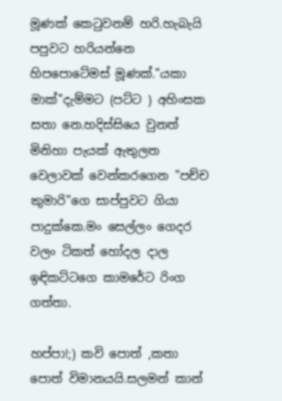මූණක් කෙටුවනම් හරි.හැබැයි පපුවට හරියන්නෙ හිපපොටේමස් මූණක්."යකා මාක්"දැම්මට (පට්ට ) අහිංසක සතා නෙ.හදිස්සියෙ වුනත් මිනිහා පැයක් ඇතුලත වෙලාවක් වෙන්කරගෙන "පච්ච කුමාරි"ගෙ සාප්පුවට ගියා පාදුක්කෙ.මං සෙල්ලං ගෙදර වලං ටිකත් හෝදල දාල ඉඳිකට්ටගෙ කාමරේට රිංග ගත්තා.

හප්පා!;) කවි පොත් ,කතා පොත් විමානයයි.සලමන් කාන්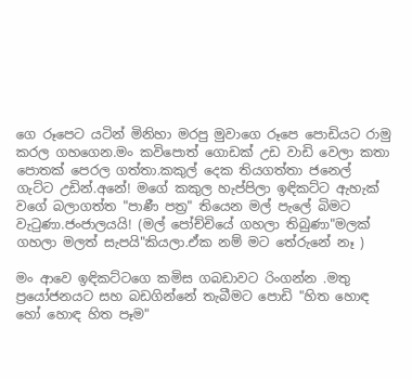ගෙ රූපෙට යටින් මිනිහා මරපු මුවාගෙ රූපෙ පොඩියට රාමු කරල ගහගෙන.මං කවිපොත් ගොඩක් උඩ වාඩි වෙලා කතා පොතක් පෙරල ගත්තා.කකුල් දෙක තියගත්තා ජනෙල් ගැට්ට උඩින්.අනේ! මගේ කකුල හැප්පිලා ඉඳිකට්ට ඇහැක් වගේ බලාගත්ත "පාණී පත්‍ර" තියෙන මල් පැලේ බිමට වැටුණා.ජංජාලයයි! (මල් පෝච්චියේ ගහලා තිබුණා"මලක් ගහලා මලත් සැපයි"කියලා.ඒක නම් මට තේරුනේ නෑ )

මං ආවෙ ඉඳිකට්ටගෙ කමිස ගබඩාවට රිංගන්න .මතු ප්‍රයෝජනයට සහ බඩගින්නේ තැබීමට පොඩි "හිත හොඳ හෝ හොඳ හිත පෑම"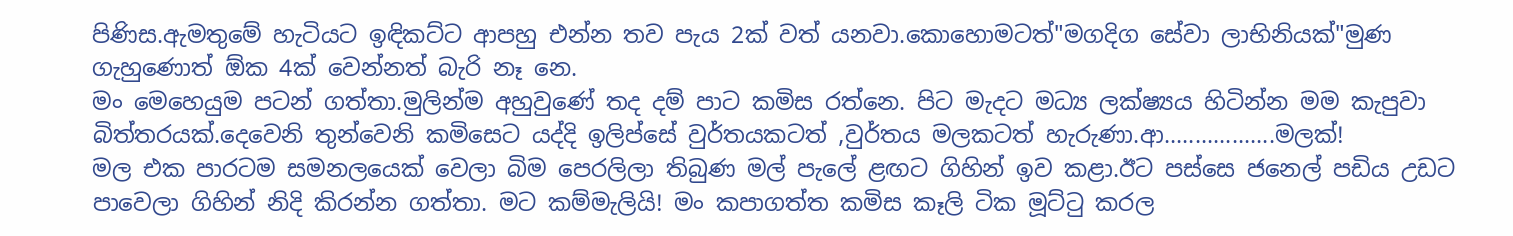පිණිස.ඇමතුමේ හැටියට ඉඳිකට්ට ආපහු එන්න තව පැය 2ක් වත් යනවා.කොහොමටත්"මගදිග සේවා ලාභිනියක්"මුණ ගැහුණොත් ඕක 4ක් වෙන්නත් බැරි නෑ නෙ.
මං මෙහෙයුම පටන් ගත්තා.මුලින්ම අහුවුණේ තද දම් පාට කමිස රත්නෙ. පිට මැදට මධ්‍ය ලක්ෂ්‍යය හිටින්න මම කැපුවා බිත්තරයක්.දෙවෙනි තුන්වෙනි කමිසෙට යද්දි ඉලිප්සේ වුර්තයකටත් ,වුර්තය මලකටත් හැරුණා.ආ..................මලක්!
මල එක පාරටම සමනලයෙක් වෙලා බිම පෙරලිලා තිබුණ මල් පැලේ ළඟට ගිහින් ඉව කළා.ඊට පස්සෙ ජනෙල් පඩිය උඩට පාවෙලා ගිහින් නිදි කිරන්න ගත්තා. මට කම්මැලියි! මං කපාගත්ත කමිස කෑලි ටික මූට්ටු කරල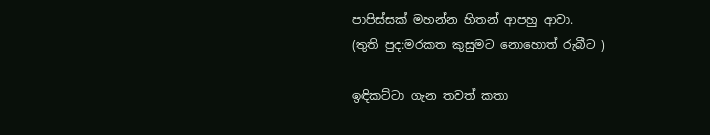පාපිස්සක් මහන්න හිතන් ආපහු ආවා.
(තුති පුද:මරකත කුසුමට නොහොත් රුබීට )

ඉඳිකට්ටා ගැන තවත් කතා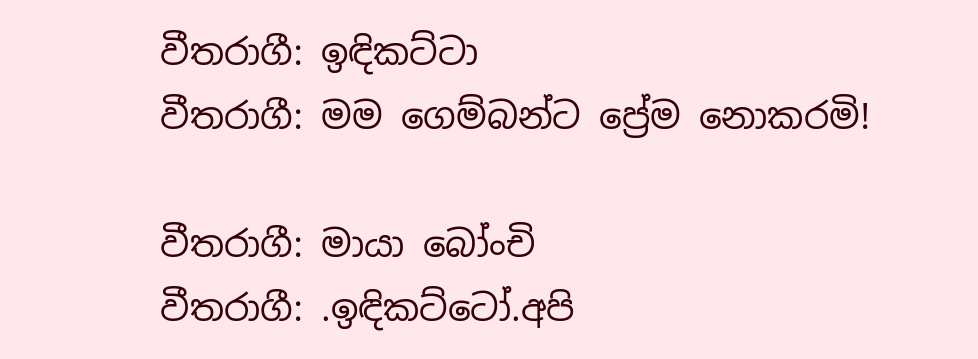වීතරාගී: ඉඳිකට්ටා
වීතරාගී: මම ගෙම්බන්ට ප්‍රේම නොකරමි!

වීතරාගී: මායා බෝංචි
වීතරාගී: .ඉඳිකට්ටෝ.අපි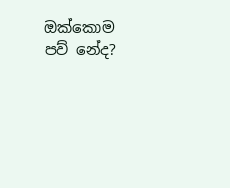ඔක්කොම පව් නේද?